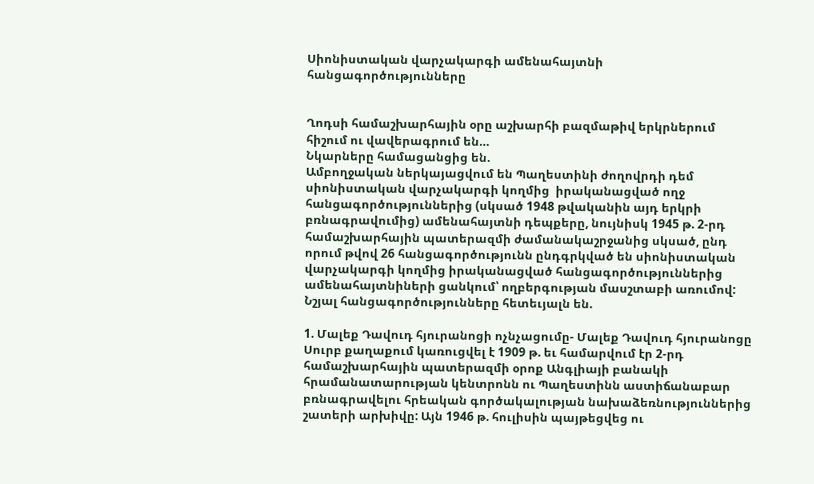Սիոնիստական վարչակարգի ամենահայտնի հանցագործությունները


Ղոդսի համաշխարհային օրը աշխարհի բազմաթիվ երկրներում հիշում ու վավերագրում են…
Նկարները համացանցից են.
Ամբողջական ներկայացվում են Պաղեստինի ժողովրդի դեմ սիոնիստական վարչակարգի կողմից  իրականացված ողջ հանցագործություններից (սկսած 1948 թվականին այդ երկրի բռնագրավումից) ամենահայտնի դեպքերը, նույնիսկ 1945 թ. 2-րդ համաշխարհային պատերազմի ժամանակաշրջանից սկսած, ընդ որում թվով 26 հանցագործությունն ընդգրկված են սիոնիստական վարչակարգի կողմից իրականացված հանցագործություններից ամենահայտնիների ցանկում՝ ողբերգության մասշտաբի առումով:
Նշյալ հանցագործությունները հետեւյալն են.

1. Մալեք Դավուդ հյուրանոցի ոչնչացումը- Մալեք Դավուդ հյուրանոցը Սուրբ քաղաքում կառուցվել է 1909 թ. եւ համարվում էր 2-րդ համաշխարհային պատերազմի օրոք Անգլիայի բանակի հրամանատարության կենտրոնն ու Պաղեստինն աստիճանաբար բռնագրավելու հրեական գործակալության նախաձեռնություններից շատերի արխիվը: Այն 1946 թ. հուլիսին պայթեցվեց ու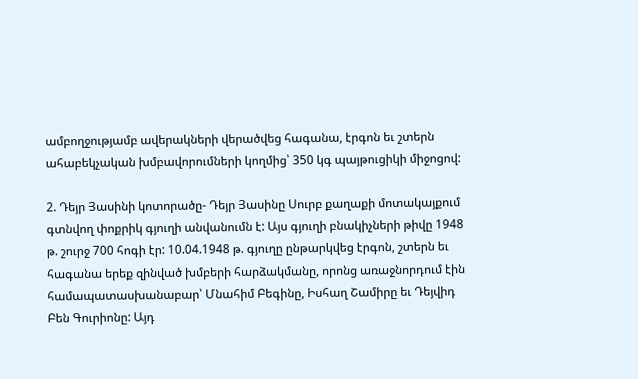ամբողջությամբ ավերակների վերածվեց հագանա, էրգոն եւ շտերն ահաբեկչական խմբավորումների կողմից՝ 350 կգ պայթուցիկի միջոցով:

2. Դեյր Յասինի կոտորածը- Դեյր Յասինը Սուրբ քաղաքի մոտակայքում գտնվող փոքրիկ գյուղի անվանումն է: Այս գյուղի բնակիչների թիվը 1948 թ. շուրջ 700 հոգի էր: 10.04.1948 թ. գյուղը ընթարկվեց էրգոն, շտերն եւ հագանա երեք զինված խմբերի հարձակմանը, որոնց առաջնորդում էին համապատասխանաբար՝ Մնահիմ Բեգինը, Իսհաղ Շամիրը եւ Դեյվիդ Բեն Գուրիոնը: Այդ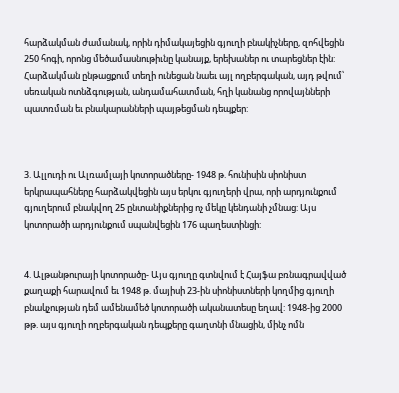հարձակման ժամանակ, որին դիմակայեցին գյուղի բնակիչները, զոհվեցին 250 հոգի, որոնց մեծամասնութիւնը կանայք, երեխաներ ու տարեցներ էին: Հարձակման ընթացքում տեղի ունեցան նաեւ այլ ողբերգական, այդ թվում՝ սեռական ոտնձգության, անդամահատման, հղի կանանց որովայնների պատռման եւ բնակարանների պայթեցման դեպքեր:



3. Ալլուդի ու Ալռամլայի կոտորածները- 1948 թ. հունիսին սիոնիստ երկրապահները հարձակվեցին այս երկու գյուղերի վրա, որի արդյունքում գյուղերում բնակվող 25 ընտանիքներից ոչ մեկը կենդանի չմնաց: Այս կոտորածի արդյունքում սպանվեցին 176 պաղեստինցի:


4. Ալթանթուրայի կոտորածը- Այս գյուղը գտնվում է Հայֆա բռնագրավված քաղաքի հարավում եւ 1948 թ. մայիսի 23-ին սիոնիստների կողմից գյուղի բնակչության դեմ ամենամեծ կոտորածի ականատեսը եղավ: 1948-ից 2000 թթ. այս գյուղի ողբերգական դեպքերը գաղտնի մնացին, մինչ ոմն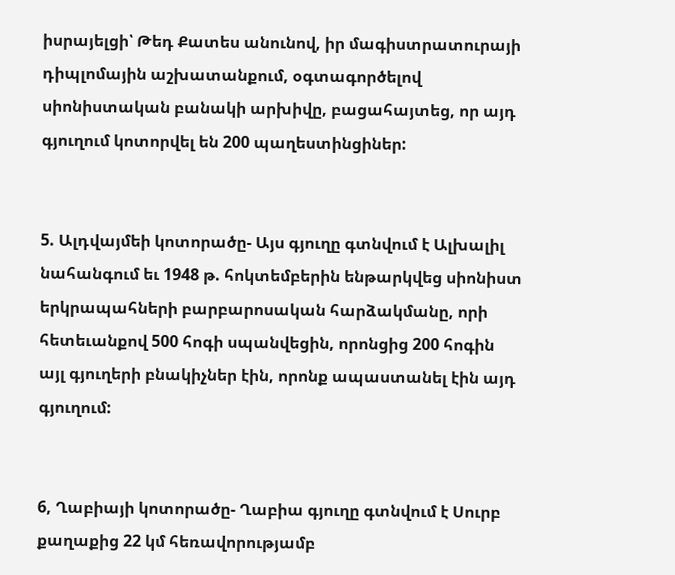իսրայելցի՝ Թեդ Քատես անունով, իր մագիստրատուրայի դիպլոմային աշխատանքում, օգտագործելով սիոնիստական բանակի արխիվը, բացահայտեց, որ այդ գյուղում կոտորվել են 200 պաղեստինցիներ:


5. Ալդվայմեի կոտորածը- Այս գյուղը գտնվում է Ալխալիլ նահանգում եւ 1948 թ. հոկտեմբերին ենթարկվեց սիոնիստ երկրապահների բարբարոսական հարձակմանը, որի հետեւանքով 500 հոգի սպանվեցին, որոնցից 200 հոգին այլ գյուղերի բնակիչներ էին, որոնք ապաստանել էին այդ գյուղում:


6, Ղաբիայի կոտորածը- Ղաբիա գյուղը գտնվում է Սուրբ քաղաքից 22 կմ հեռավորությամբ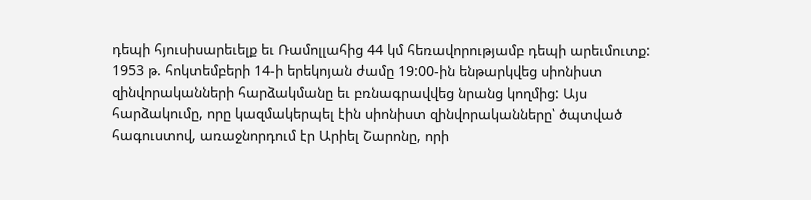դեպի հյուսիսարեւելք եւ Ռամոլլահից 44 կմ հեռավորությամբ դեպի արեւմուտք: 1953 թ. հոկտեմբերի 14-ի երեկոյան ժամը 19:00-ին ենթարկվեց սիոնիստ զինվորականների հարձակմանը եւ բռնագրավվեց նրանց կողմից: Այս հարձակումը, որը կազմակերպել էին սիոնիստ զինվորականները՝ ծպտված հագուստով, առաջնորդում էր Արիել Շարոնը, որի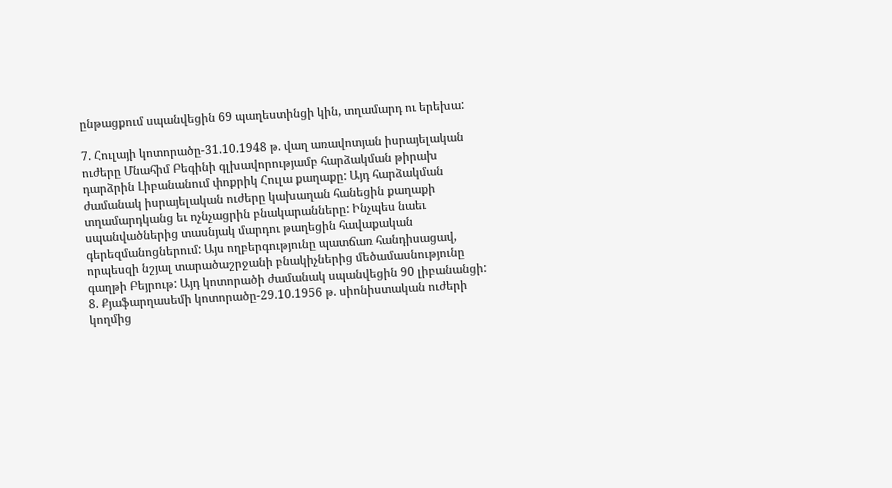ընթացքում սպանվեցին 69 պաղեստինցի կին, տղամարդ ու երեխա:

7. Հուլայի կոտորածը-31.10.1948 թ. վաղ առավոտյան իսրայելական ուժերը Մնահիմ Բեգինի գլխավորությամբ հարձակման թիրախ դարձրին Լիբանանում փոքրիկ Հուլա քաղաքը: Այդ հարձակման ժամանակ իսրայելական ուժերը կախաղան հանեցին քաղաքի տղամարդկանց եւ ոչնչացրին բնակարանները: Ինչպես նաեւ սպանվածներից տասնյակ մարդու թաղեցին հավաքական գերեզմանոցներում: Այս ողբերգությունը պատճառ հանդիսացավ, որպեսզի նշյալ տարածաշրջանի բնակիչներից մեծամասնությունը գաղթի Բեյրութ: Այդ կոտորածի ժամանակ սպանվեցին 90 լիբանանցի:
8. Քյաֆարղասեմի կոտորածը-29.10.1956 թ. սիոնիստական ուժերի կողմից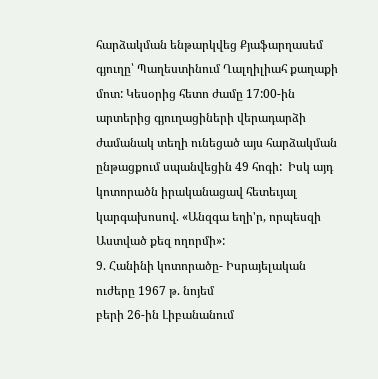հարձակման ենթարկվեց Քյաֆարղասեմ գյուղը՝ Պաղեստինում Ղալղիլիահ քաղաքի մոտ: Կեսօրից հետո ժամը 17:00-ին արտերից գյուղացիների վերադարձի ժամանակ տեղի ունեցած այս հարձակման ընթացքում սպանվեցին 49 հոգի:  Իսկ այդ կոտորածն իրականացավ հետեւյալ կարգախոսով. «Անզգա եղի'ր, որպեսզի Աստված քեզ ողորմի»:
9. Հանինի կոտորածը- Իսրայելական ուժերը 1967 թ. նոյեմ
բերի 26-ին Լիբանանում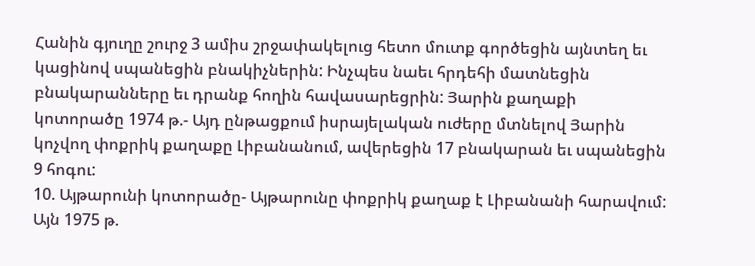Հանին գյուղը շուրջ 3 ամիս շրջափակելուց հետո մուտք գործեցին այնտեղ եւ կացինով սպանեցին բնակիչներին: Ինչպես նաեւ հրդեհի մատնեցին բնակարանները եւ դրանք հողին հավասարեցրին: Յարին քաղաքի կոտորածը 1974 թ.- Այդ ընթացքում իսրայելական ուժերը մտնելով Յարին կոչվող փոքրիկ քաղաքը Լիբանանում, ավերեցին 17 բնակարան եւ սպանեցին 9 հոգու:
10. Այթարունի կոտորածը- Այթարունը փոքրիկ քաղաք է Լիբանանի հարավում: Այն 1975 թ.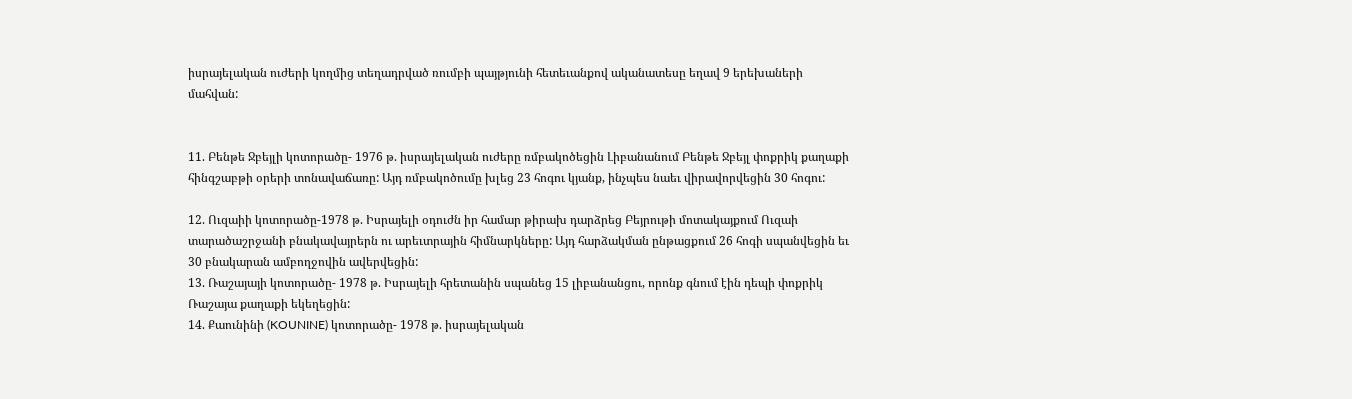իսրայելական ուժերի կողմից տեղադրված ռումբի պայթյունի հետեւանքով ականատեսը եղավ 9 երեխաների մահվան:


11. Բենթե Ջբեյլի կոտորածը- 1976 թ. իսրայելական ուժերը ռմբակոծեցին Լիբանանում Բենթե Ջբեյլ փոքրիկ քաղաքի հինգշաբթի օրերի տոնավաճառը: Այդ ռմբակոծումը խլեց 23 հոգու կյանք, ինչպես նաեւ վիրավորվեցին 30 հոգու:

12. Ուզաիի կոտորածը-1978 թ. Իսրայելի օդուժն իր համար թիրախ դարձրեց Բեյրութի մոտակայքում Ուզաի տարածաշրջանի բնակավայրերն ու արեւտրային հիմնարկները: Այդ հարձակման ընթացքում 26 հոգի սպանվեցին եւ 30 բնակարան ամբողջովին ավերվեցին:
13. Ռաշայայի կոտորածը- 1978 թ. Իսրայելի հրետանին սպանեց 15 լիբանանցու, որոնք գնում էին դեպի փոքրիկ Ռաշայա քաղաքի եկեղեցին:
14. Քաունինի (KOUNINE) կոտորածը- 1978 թ. իսրայելական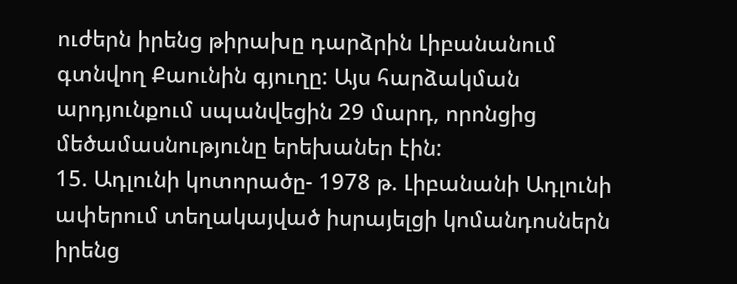ուժերն իրենց թիրախը դարձրին Լիբանանում գտնվող Քաունին գյուղը: Այս հարձակման արդյունքում սպանվեցին 29 մարդ, որոնցից մեծամասնությունը երեխաներ էին:
15. Ադլունի կոտորածը- 1978 թ. Լիբանանի Ադլունի ափերում տեղակայված իսրայելցի կոմանդոսներն իրենց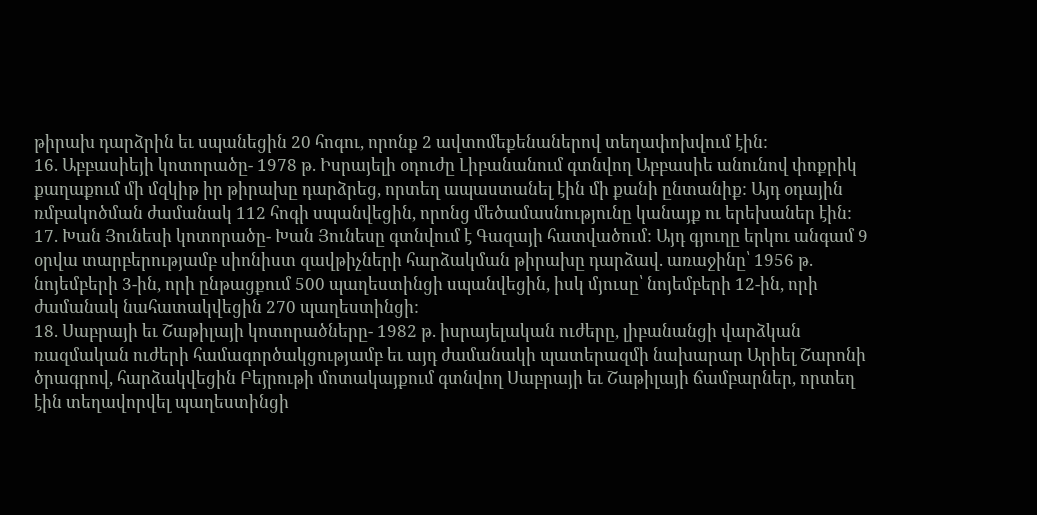թիրախ դարձրին եւ սպանեցին 20 հոգու, որոնք 2 ավտոմեքենաներով տեղափոխվում էին:
16. Աբբասիեյի կոտորածը- 1978 թ. Իսրայելի օդուժը Լիբանանում գտնվող Աբբասիե անունով փոքրիկ քաղաքում մի մզկիթ իր թիրախը դարձրեց, որտեղ ապաստանել էին մի քանի ընտանիք: Այդ օդային ռմբակոծման ժամանակ 112 հոգի սպանվեցին, որոնց մեծամասնությունը կանայք ու երեխաներ էին:
17. Խան Յունեսի կոտորածը- Խան Յունեսը գտնվում է Գազայի հատվածում: Այդ գյուղը երկու անգամ 9 օրվա տարբերությամբ սիոնիստ զավթիչների հարձակման թիրախը դարձավ. առաջինը՝ 1956 թ. նոյեմբերի 3-ին, որի ընթացքում 500 պաղեստինցի սպանվեցին, իսկ մյուսը՝ նոյեմբերի 12-ին, որի ժամանակ նահատակվեցին 270 պաղեստինցի:
18. Սաբրայի եւ Շաթիլայի կոտորածները- 1982 թ. իսրայելական ուժերը, լիբանանցի վարձկան ռազմական ուժերի համագործակցությամբ եւ այդ ժամանակի պատերազմի նախարար Արիել Շարոնի ծրագրով, հարձակվեցին Բեյրութի մոտակայքում գտնվող Սաբրայի եւ Շաթիլայի ճամբարներ, որտեղ էին տեղավորվել պաղեստինցի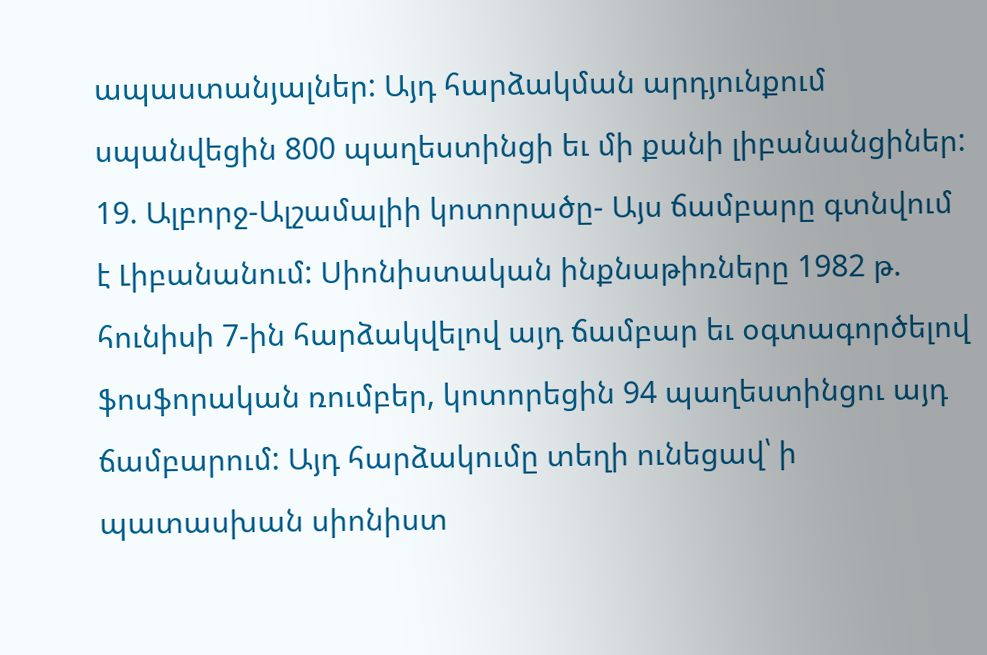ապաստանյալներ: Այդ հարձակման արդյունքում սպանվեցին 800 պաղեստինցի եւ մի քանի լիբանանցիներ:
19. Ալբորջ-Ալշամալիի կոտորածը- Այս ճամբարը գտնվում է Լիբանանում: Սիոնիստական ինքնաթիռները 1982 թ. հունիսի 7-ին հարձակվելով այդ ճամբար եւ օգտագործելով ֆոսֆորական ռումբեր, կոտորեցին 94 պաղեստինցու այդ ճամբարում: Այդ հարձակումը տեղի ունեցավ՝ ի պատասխան սիոնիստ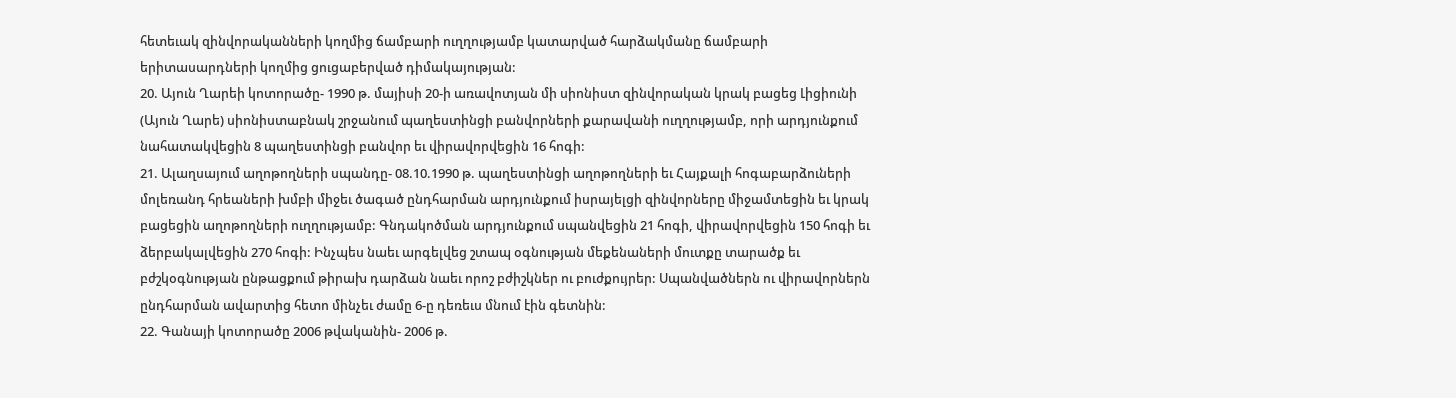հետեւակ զինվորականների կողմից ճամբարի ուղղությամբ կատարված հարձակմանը ճամբարի երիտասարդների կողմից ցուցաբերված դիմակայության:
20. Այուն Ղարեի կոտորածը- 1990 թ. մայիսի 20-ի առավոտյան մի սիոնիստ զինվորական կրակ բացեց Լիցիունի (Այուն Ղարե) սիոնիստաբնակ շրջանում պաղեստինցի բանվորների քարավանի ուղղությամբ, որի արդյունքում նահատակվեցին 8 պաղեստինցի բանվոր եւ վիրավորվեցին 16 հոգի:
21. Ալաղսայում աղոթողների սպանդը- 08.10.1990 թ. պաղեստինցի աղոթողների եւ Հայքալի հոգաբարձուների մոլեռանդ հրեաների խմբի միջեւ ծագած ընդհարման արդյունքում իսրայելցի զինվորները միջամտեցին եւ կրակ բացեցին աղոթողների ուղղությամբ: Գնդակոծման արդյունքում սպանվեցին 21 հոգի, վիրավորվեցին 150 հոգի եւ ձերբակալվեցին 270 հոգի: Ինչպես նաեւ արգելվեց շտապ օգնության մեքենաների մուտքը տարածք եւ բժշկօգնության ընթացքում թիրախ դարձան նաեւ որոշ բժիշկներ ու բուժքույրեր: Սպանվածներն ու վիրավորներն ընդհարման ավարտից հետո մինչեւ ժամը 6-ը դեռեւս մնում էին գետնին:
22. Գանայի կոտորածը 2006 թվականին- 2006 թ.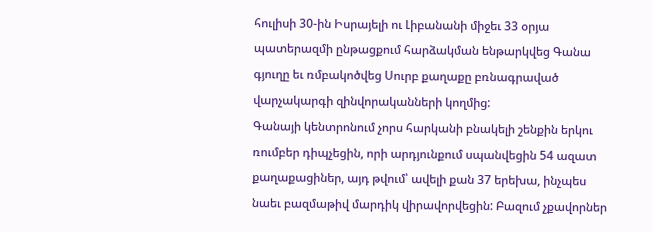հուլիսի 30-ին Իսրայելի ու Լիբանանի միջեւ 33 օրյա պատերազմի ընթացքում հարձակման ենթարկվեց Գանա գյուղը եւ ռմբակոծվեց Սուրբ քաղաքը բռնագրաված վարչակարգի զինվորականների կողմից:
Գանայի կենտրոնում չորս հարկանի բնակելի շենքին երկու ռումբեր դիպչեցին, որի արդյունքում սպանվեցին 54 ազատ քաղաքացիներ, այդ թվում՝ ավելի քան 37 երեխա, ինչպես նաեւ բազմաթիվ մարդիկ վիրավորվեցին: Բազում չքավորներ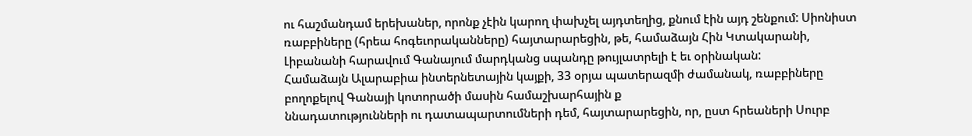ու հաշմանդամ երեխաներ, որոնք չէին կարող փախչել այդտեղից, քնում էին այդ շենքում: Սիոնիստ ռաբբիները (հրեա հոգեւորականները) հայտարարեցին, թե, համաձայն Հին Կտակարանի, Լիբանանի հարավում Գանայում մարդկանց սպանդը թույլատրելի է եւ օրինական:
Համաձայն Ալարաբիա ինտերնետային կայքի, 33 օրյա պատերազմի ժամանակ, ռաբբիները բողոքելով Գանայի կոտորածի մասին համաշխարհային ք
ննադատությունների ու դատապարտումների դեմ, հայտարարեցին, որ, ըստ հրեաների Սուրբ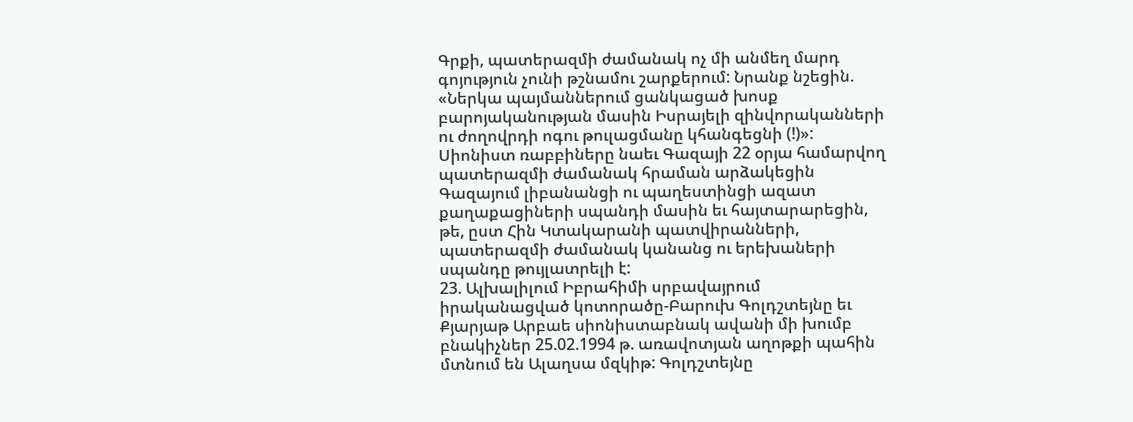Գրքի, պատերազմի ժամանակ ոչ մի անմեղ մարդ գոյություն չունի թշնամու շարքերում: Նրանք նշեցին. «Ներկա պայմաններում ցանկացած խոսք բարոյականության մասին Իսրայելի զինվորականների ու ժողովրդի ոգու թուլացմանը կհանգեցնի (!)»:
Սիոնիստ ռաբբիները նաեւ Գազայի 22 օրյա համարվող պատերազմի ժամանակ հրաման արձակեցին Գազայում լիբանանցի ու պաղեստինցի ազատ քաղաքացիների սպանդի մասին եւ հայտարարեցին, թե, ըստ Հին Կտակարանի պատվիրանների, պատերազմի ժամանակ կանանց ու երեխաների սպանդը թույլատրելի է:
23. Ալխալիլում Իբրահիմի սրբավայրում իրականացված կոտորածը-Բարուխ Գոլդշտեյնը եւ Քյարյաթ Արբաե սիոնիստաբնակ ավանի մի խումբ բնակիչներ 25.02.1994 թ. առավոտյան աղոթքի պահին մտնում են Ալաղսա մզկիթ: Գոլդշտեյնը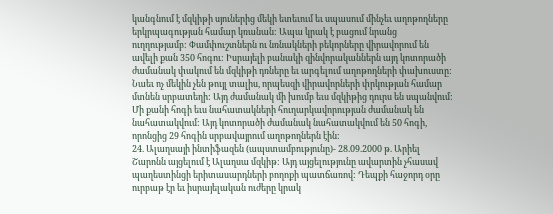կանգնում է մզկիթի սյուներից մեկի ետեւում եւ սպասում մինչեւ աղոթողները երկրպագության համար կռանան: Ապա կրակ է բացում նրանց ուղղությամբ: Փամփուշտներն ու նռնակների բեկորները վիրավորում են ավելի քան 350 հոգու: Իսրայելի բանակի զինվորականներն այդ կոտորածի ժամանակ փակում են մզկիթի դռները եւ արգելում աղոթողների փախուստը: Նաեւ ոչ մեկին չեն թույլ տալիս, որպեսզի վիրավորների փրկության համար մտնեն սրբատեղի: Այդ ժամանակ մի խումբ եւս մզկիթից դուրս են սպանվում: Մի քանի հոգի եւս նահատակների հուղարկավորության ժամանակ են նահատակվում: Այդ կոտորածի ժամանակ նահատակվում են 50 հոգի, որոնցից 29 հոգին սրբավայրում աղոթողներն էին:
24. Ալաղսայի ինտիֆազեն (ապստամբությունը)- 28.09.2000 թ. Արիել Շարոնն այցելում է Ալաղսա մզկիթ: Այդ այցելությունը ավարտին չհասավ պաղեստինցի երիտասարդների բողոքի պատճառով: Դեպքի հաջորդ օրը ուրբաթ էր եւ իսրայելական ուժերը կրակ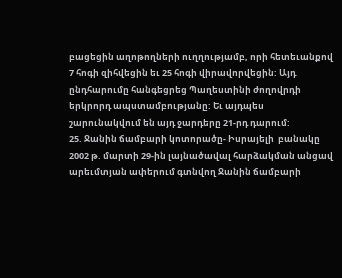բացեցին աղոթողների ուղղությամբ, որի հետեւանքով 7 հոգի զիհվեցին եւ 25 հոգի վիրավորվեցին: Այդ ընդհարումը հանգեցրեց Պաղեստինի ժողովրդի երկրորդ ապստամբությանը: Եւ այդպես շարունակվում են այդ ջարդերը 21-րդ դարում:
25. Ջանին ճամբարի կոտորածը- Իսրայելի  բանակը 2002 թ. մարտի 29-ին լայնածավալ հարձակման անցավ արեւմտյան ափերում գտնվող Ջանին ճամբարի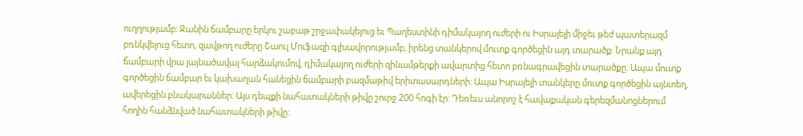ուղղությամբ: Ջանին ճամբարը երկու շաբաթ շրջափակելուց եւ Պաղեստինի դիմակայող ուժերի ու Իսրայելի միջեւ թեժ պատերազմ բռնկվելուց հետո, զավթող ուժերը Շաուլ Մուֆազի գլխավորությամբ, իրենց տանկերով մուտք գործեցին այդ տարածք: Նրանք այդ ճամբարի վրա լայնածավալ հարձակումով, դիմակայող ուժերի զինամթերքի ավարտից հետո բռնագրավեցին տարածքը: Ապա մուտք գործեցին ճամբար եւ կախաղան հանեցին ճամբարի բազմաթիվ երիտասարդների: Ապա Իսրայելի տանկերը մուտք գործեցին այնտեղ, ավերեցին բնակարաններ: Այս դեպքի նահատակների թիվը շուրջ 200 հոգի էր: Դեռեւս անորոշ է հավաքական գերեզմանոցներում հողին հանձնված նահատակների թիվը: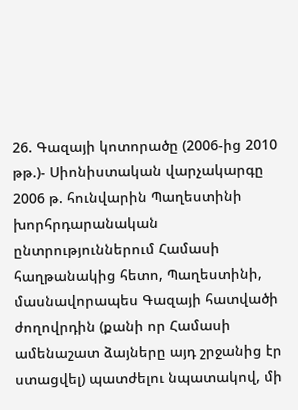26. Գազայի կոտորածը (2006-ից 2010 թթ.)- Սիոնիստական վարչակարգը 2006 թ. հունվարին Պաղեստինի խորհրդարանական ընտրություններում Համասի հաղթանակից հետո, Պաղեստինի, մասնավորապես Գազայի հատվածի ժողովրդին (քանի որ Համասի ամենաշատ ձայները այդ շրջանից էր ստացվել) պատժելու նպատակով, մի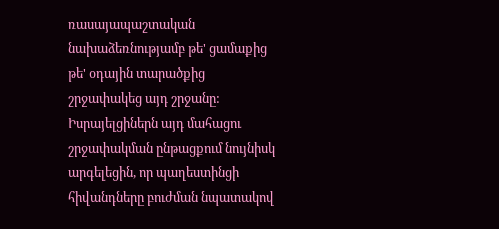ռասայապաշտական նախաձեռնությամբ թե' ցամաքից թե' օդային տարածքից շրջափակեց այդ շրջանը: Իսրայելցիներն այդ մահացու շրջափակման ընթացքում նույնիսկ արգելեցին, որ պաղեստինցի հիվանդները բուժման նպատակով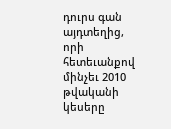դուրս գան այդտեղից, որի հետեւանքով մինչեւ 2010 թվականի կեսերը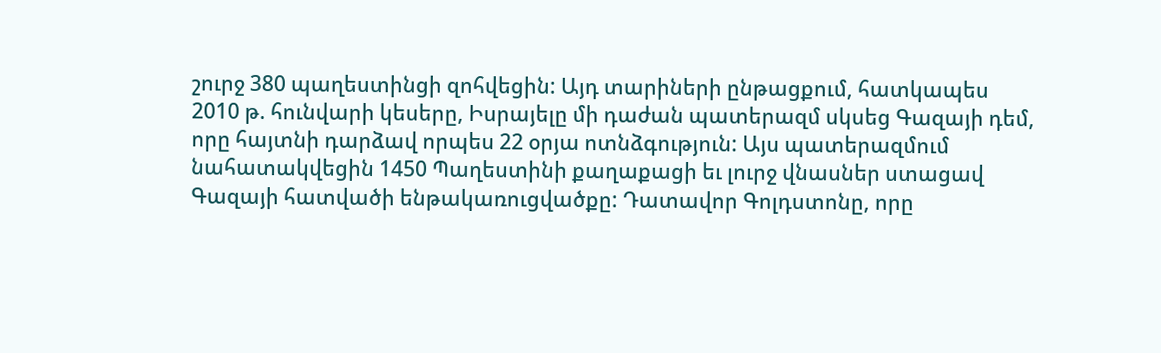շուրջ 380 պաղեստինցի զոհվեցին: Այդ տարիների ընթացքում, հատկապես 2010 թ. հունվարի կեսերը, Իսրայելը մի դաժան պատերազմ սկսեց Գազայի դեմ, որը հայտնի դարձավ որպես 22 օրյա ոտնձգություն: Այս պատերազմում նահատակվեցին 1450 Պաղեստինի քաղաքացի եւ լուրջ վնասներ ստացավ Գազայի հատվածի ենթակառուցվածքը: Դատավոր Գոլդստոնը, որը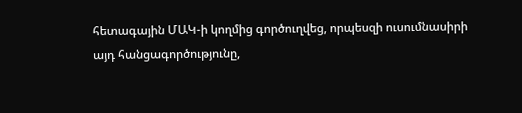հետագային ՄԱԿ-ի կողմից գործուղվեց, որպեսզի ուսումնասիրի այդ հանցագործությունը,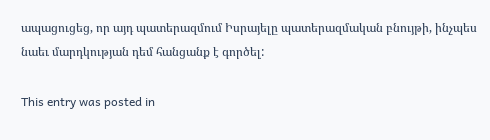ապացուցեց, որ այդ պատերազմում Իսրայելը պատերազմական բնույթի, ինչպես նաեւ մարդկության դեմ հանցանք է գործել:

This entry was posted in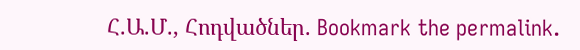Հ.Ա.Մ., Հոդվածներ. Bookmark the permalink.